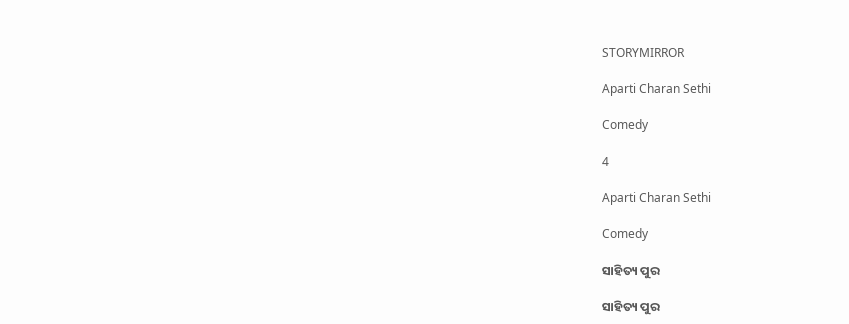STORYMIRROR

Aparti Charan Sethi

Comedy

4

Aparti Charan Sethi

Comedy

ସାହିତ୍ୟ ପୁର

ସାହିତ୍ୟ ପୁର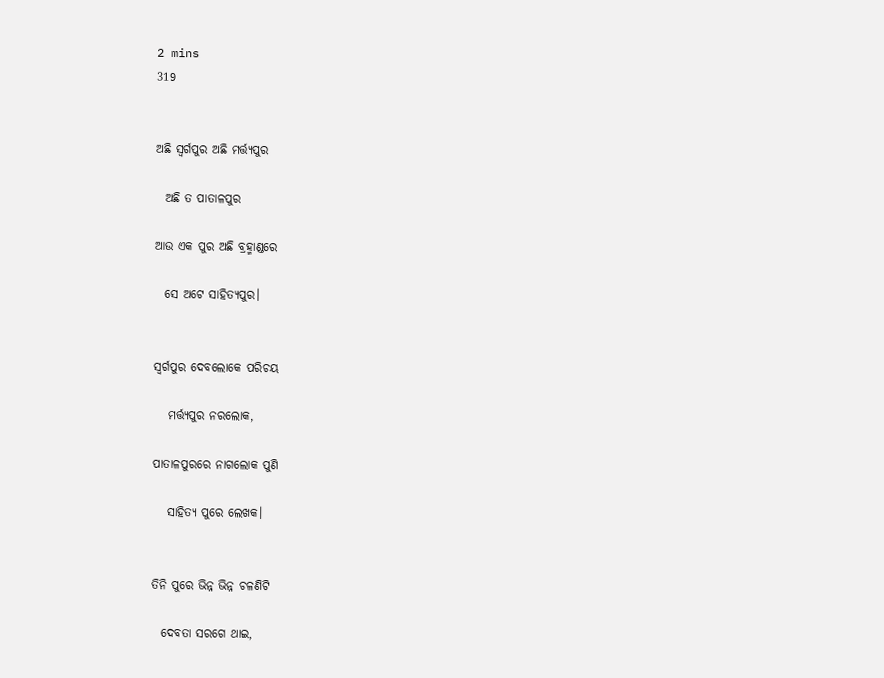2 mins
319


ଅଛି ସ୍ଵର୍ଗପୁର ଅଛି ମର୍ତ୍ତ୍ୟପୁର

  ଅଛି ତ ପାତାଳପୁର

ଆଉ ଏକ ପୁର ଅଛି ବ୍ରହ୍ମାଣ୍ଡରେ

  ସେ ଅଟେ ସାହିତ୍ୟପୁର।


ସ୍ଵର୍ଗପୁର ଦେବଲୋକେ ପରିଚୟ

   ମର୍ତ୍ତ୍ୟପୁର ନରଲୋକ,

ପାତାଳପୁରରେ ନାଗଲୋକ ପୁଣି

   ସାହିତ୍ୟ ପୁରେ ଲେଖକ।


ତିନି ପୁରେ ଭିନ୍ନ ଭିନ୍ନ ଚଳଣିଟି

  ଦେବତା ସରଗେ ଥାଇ,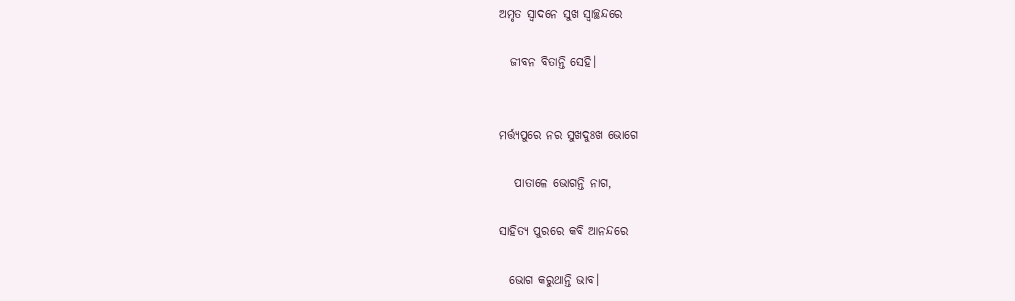ଅମୃତ ସ୍ଵାଦନେ ସୁଖ ସ୍ଵାଚ୍ଛନ୍ଦରେ

  ଜୀବନ ବିତାନ୍ତି ସେହି।


ମର୍ତ୍ତ୍ୟପୁରେ ନର ସୁଖଦୁଃଖ ଭୋଗେ

   ପାତାଳେ ଭୋଗନ୍ତି ନାଗ,

ସାହିତ୍ୟ ପୁରରେ କବି ଆନନ୍ଦରେ

  ଭୋଗ କରୁଥାନ୍ତି ଭାବ।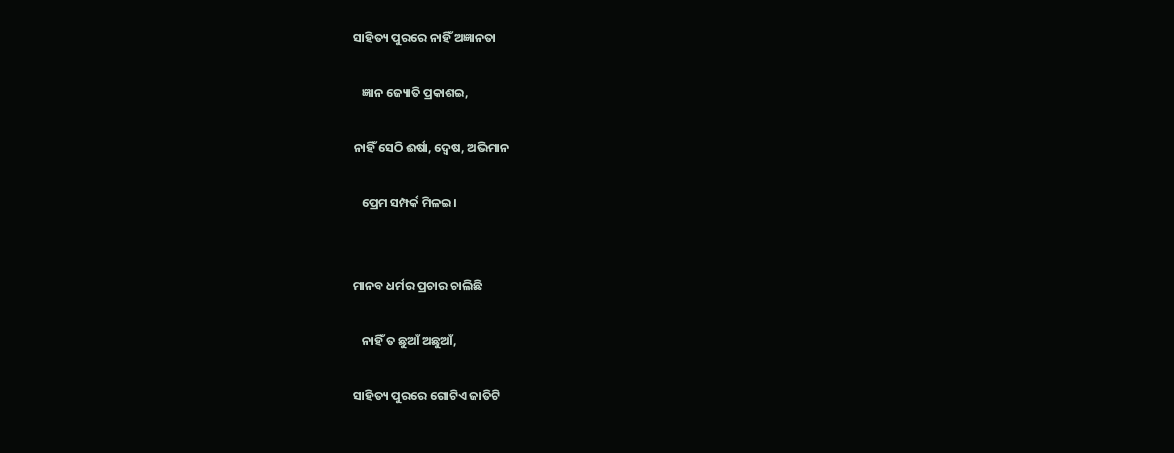ସାହିତ୍ୟ ପୁରରେ ନାହିଁ ଅଜ୍ଞାନତା

   ଜ୍ଞାନ ଜ୍ୟୋତି ପ୍ରକାଶ‌ଇ,

ନାହିଁ ସେଠି ଈର୍ଷା, ଦ୍ୱେଷ, ଅଭିମାନ

   ପ୍ରେମ ସମ୍ପର୍କ ମିଳ‌ଇ।


ମାନବ ଧର୍ମର ପ୍ରଚାର ଚାଲିଛି

   ନାହିଁ ତ ଛୁଆଁ ଅଛୁଆଁ,

ସାହିତ୍ୟ ପୁରରେ ଗୋଟିଏ ଜାତିଟି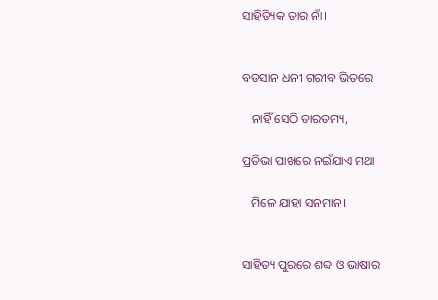ସାହିତ୍ୟିକ ତାର ନାଁ।


ବଡସାନ ଧନୀ ଗରୀବ ଭିତରେ

   ନାହିଁ ସେଠି ତାରତମ୍ୟ,

ପ୍ରତିଭା ପାଖରେ ନ‌ଇଁଯାଏ ମଥା

   ମିଳେ ଯାହା ସନମାନ।


ସାହିତ୍ୟ ପୁରରେ ଶବ୍ଦ ଓ ଭାଷାର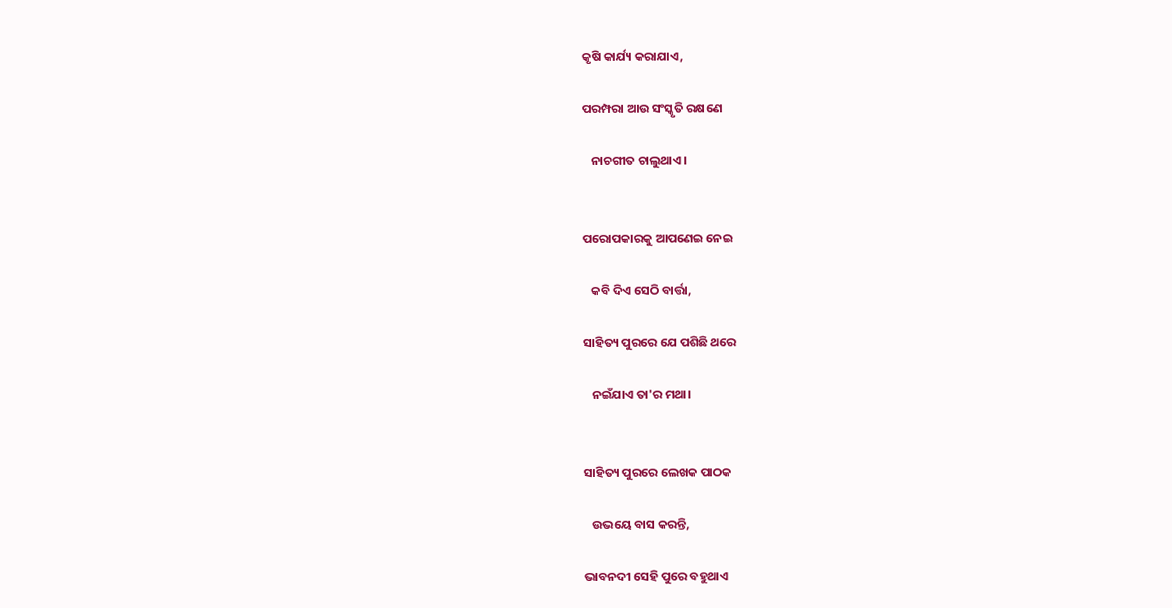କୃଷି କାର୍ଯ୍ୟ କରାଯାଏ,

ପରମ୍ପରା ଆଉ ସଂସ୍କୃତି ରକ୍ଷଣେ

   ନାଚଗୀତ ଚାଲୁଥାଏ।


ପରୋପକାରକୁ ଆପଣେଇ ନେଇ

   କବି ଦିଏ ସେଠି ବାର୍ତ୍ତା,

ସାହିତ୍ୟ ପୁରରେ ଯେ ପଶିଛି ଥରେ

   ନ‌ଇଁଯାଏ ତା'ର ମଥା।


ସାହିତ୍ୟ ପୁରରେ ଲେଖକ ପାଠକ

   ଉଭୟେ ବାସ କରନ୍ତି,

ଭାବନଦୀ ସେହି ପୁରେ ବହୁଥାଏ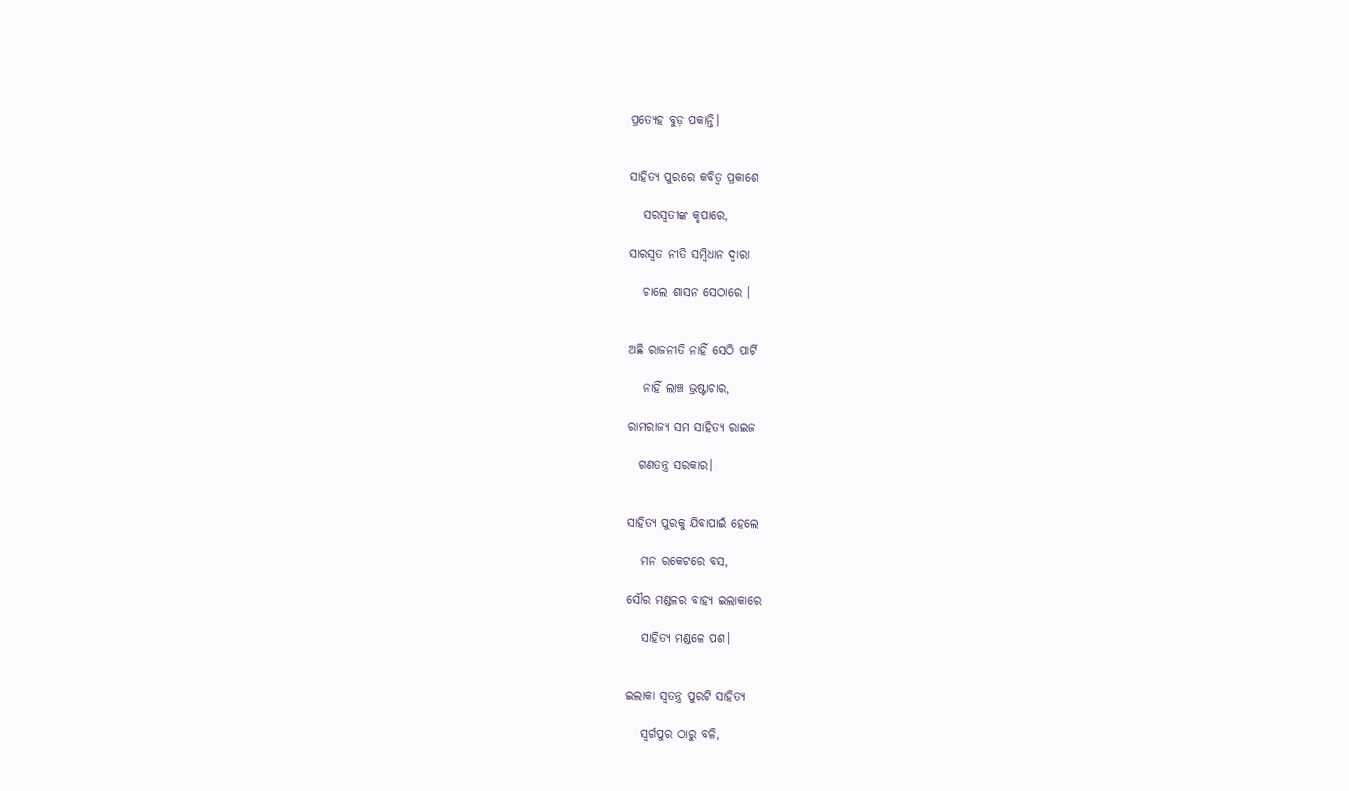ପ୍ରତ୍ଯେହ ବୁଡ଼ ପକାନ୍ତି।


ସାହିତ୍ୟ ପୁରରେ କବିତ୍ଵ ପ୍ରକାଶେ

   ସରସ୍ଵତୀଙ୍କ କୃପାରେ,

ସାରସ୍ବତ ନୀତି ସମ୍ବିଧାନ ଦ୍ଵାରା

   ଚାଲେ ଶାସନ ସେଠାରେ ।


ଅଛି ରାଜନୀତି ନାହିଁ ସେଠି ପାର୍ଟି

   ନାହିଁ ଲାଞ୍ଚ ଭ୍ରଷ୍ଟାଚାର,

ରାମରାଜ୍ୟ ସମ ସାହିତ୍ୟ ରାଇଜ

  ଗଣତନ୍ତ୍ର ସରକାର।


ସାହିତ୍ୟ ପୁରକୁ ଯିବାପାଇଁ ହେଲେ

   ମନ ରକେଟରେ ବସ,

ସୌର ମଣ୍ଡଳର ବାହ୍ୟ ଇଲାକାରେ

   ସାହିତ୍ୟ ମଣ୍ଡଳେ ପଶ।


ଇଲାକା ସ୍ଵତନ୍ତ୍ର ପୁରଟି ସାହିତ୍ୟ

   ସ୍ଵର୍ଗପୁର ଠାରୁ ବଳି,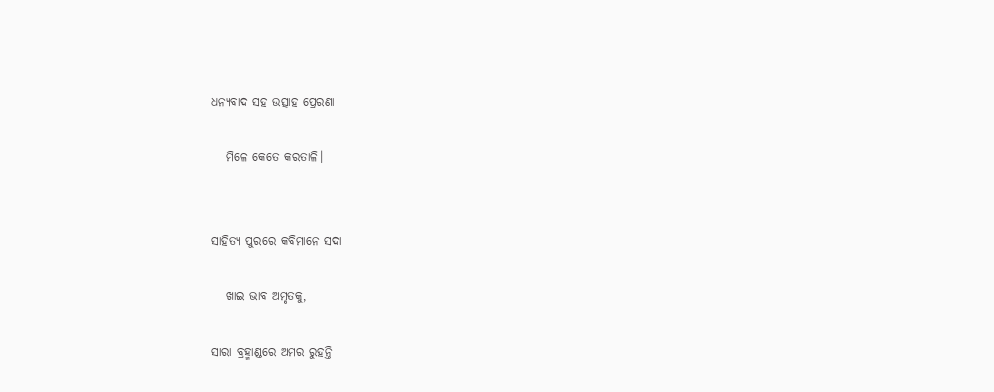ଧନ୍ୟବାଦ ସହ ଉତ୍ସାହ ପ୍ରେରଣା

   ମିଳେ କେତେ କରତାଳି।


ସାହିତ୍ୟ ପୁରରେ କବିମାନେ ସଦା

   ଖାଇ ଭାବ ଅମୃତକୁ,

ସାରା ବ୍ରହ୍ମାଣ୍ଡରେ ଅମର ରୁହନ୍ତି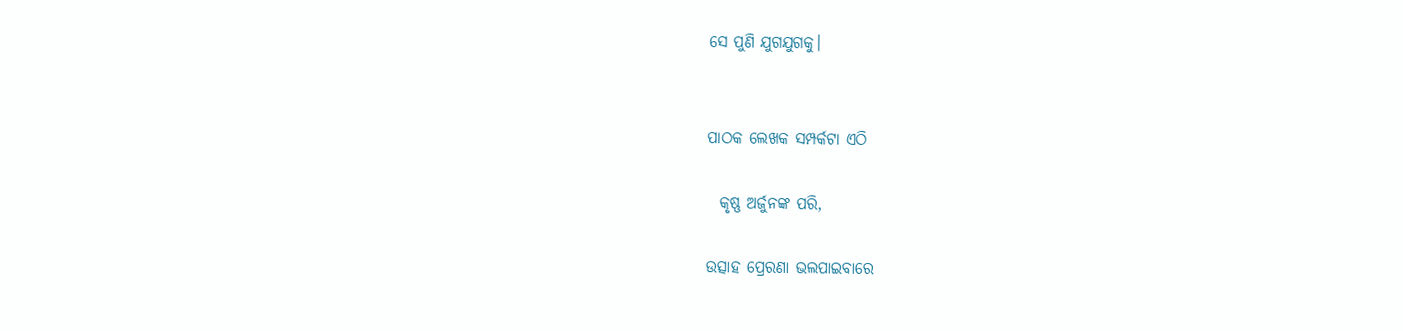ସେ ପୁଣି ଯୁଗଯୁଗକୁ।


ପାଠକ ଲେଖକ ସମ୍ପର୍କଟା ଏଠି

  କୃଷ୍ଣ ଅର୍ଜୁନଙ୍କ ପରି,

ଉତ୍ସାହ ପ୍ରେରଣା ଭଲପାଇବାରେ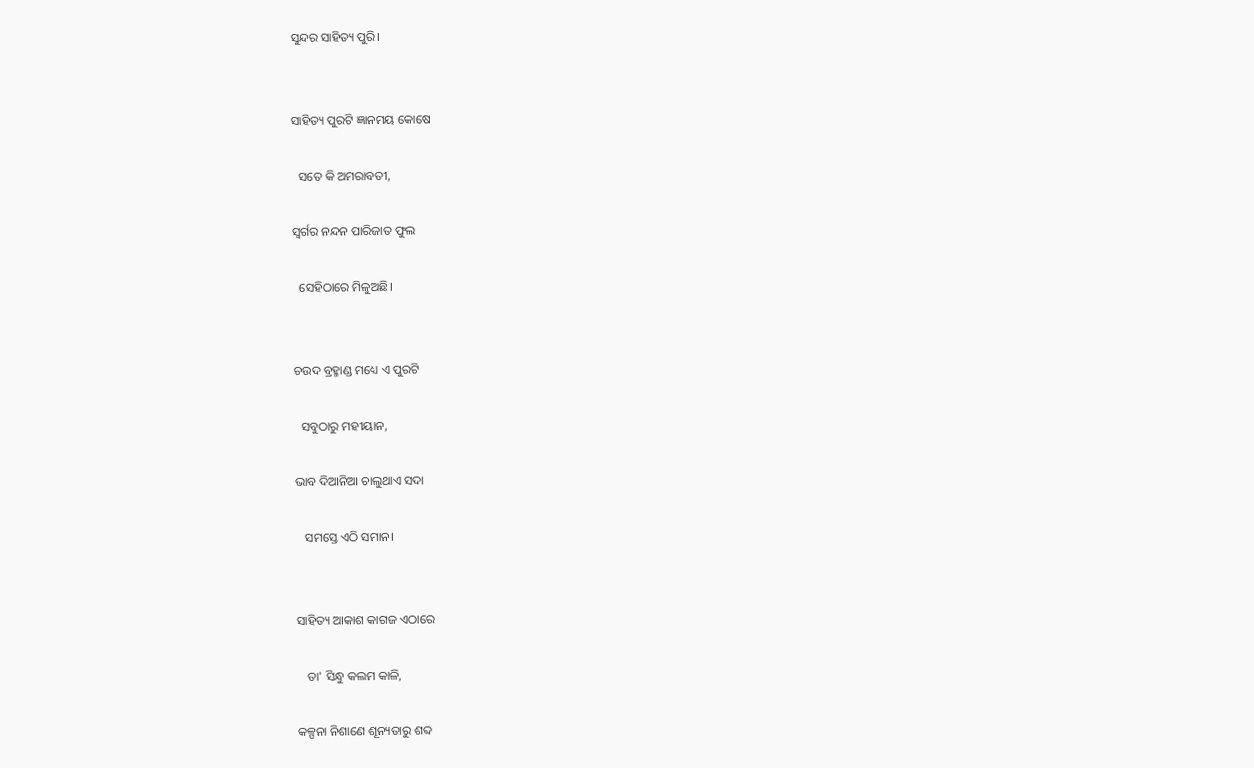ସୁନ୍ଦର ସାହିତ୍ୟ ପୁରି।


ସାହିତ୍ୟ ପୁରଟି ଜ୍ଞାନମୟ କୋଷେ

  ସତେ କି ଅମରାବତୀ,

ସ୍ଵର୍ଗର ନନ୍ଦନ ପାରିଜାତ ଫୁଲ

  ସେହିଠାରେ ମିଳୁଅଛି।


ଚ‌ଉଦ ବ୍ରହ୍ମାଣ୍ଡ ମଧ୍ୟେ ଏ ପୁରଟି

  ସବୁଠାରୁ ମହୀୟାନ,

ଭାବ ଦିଆନିଆ ଚାଲୁଥାଏ ସଦା

   ସମସ୍ତେ ଏଠି ସମାନ।


ସାହିତ୍ୟ ଆକାଶ କାଗଜ ଏଠାରେ

   ତା' ସିନ୍ଧୁ କଲମ କାଳି,

କଳ୍ପନା ନିଶାଣେ ଶୂନ୍ୟତାରୁ ଶବ୍ଦ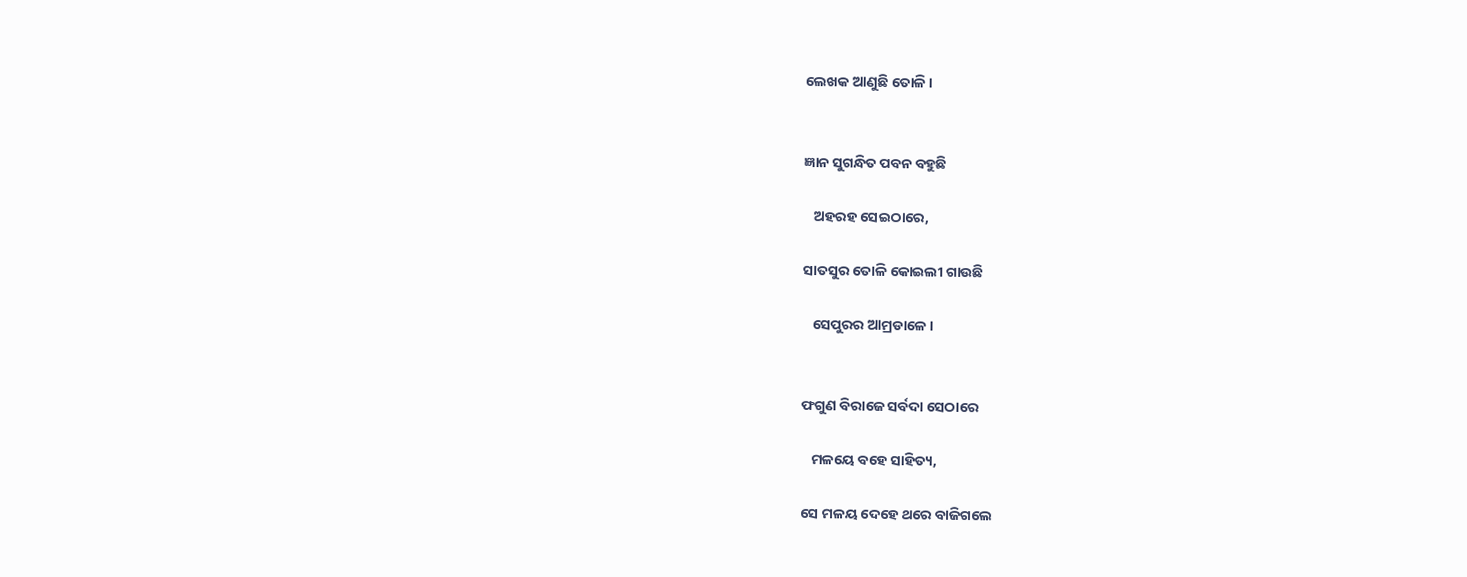ଲେଖକ ଆଣୁଛି ତୋଳି।


ଜ୍ଞାନ ସୁଗନ୍ଧିତ ପବନ ବହୁଛି

   ଅହରହ ସେଇଠାରେ,

ସାତସୁର ତୋଳି କୋଇଲୀ ଗାଉଛି

   ସେପୁରର ଆମ୍ରଡାଳେ।


ଫଗୁଣ ବିରାଜେ ସର୍ବଦା ସେଠାରେ

   ମଳୟେ ବହେ ସାହିତ୍ୟ,

ସେ ମଳୟ ଦେହେ ଥରେ ବାଜିଗଲେ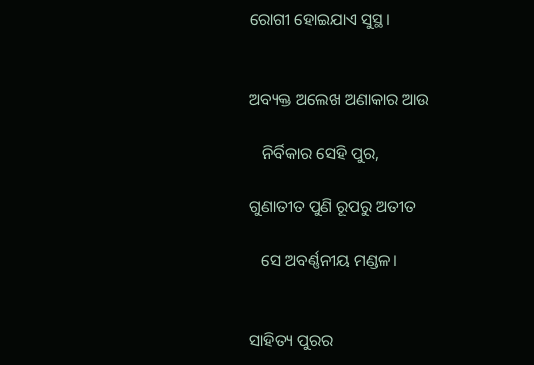ରୋଗୀ ହୋଇଯାଏ ସୁସ୍ଥ।


ଅବ୍ୟକ୍ତ ଅଲେଖ ଅଣାକାର ଆଉ

   ନିର୍ବିକାର ସେହି ପୁର,

ଗୁଣାତୀତ ପୁଣି ରୂପରୁ ଅତୀତ

   ସେ ଅବର୍ଣ୍ଣନୀୟ ମଣ୍ଡଳ।


ସାହିତ୍ୟ ପୁରର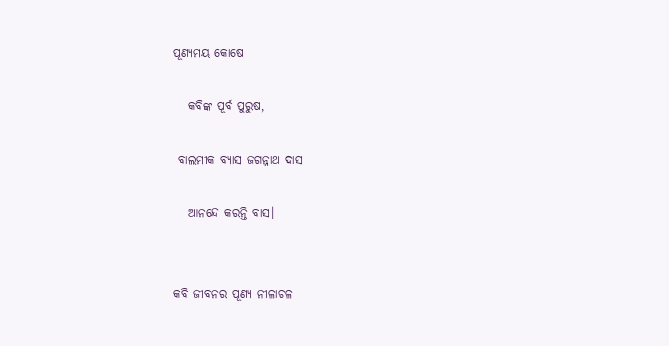ପୂଣ୍ୟମୟ କୋଷେ

   କବିଙ୍କ ପୂର୍ବ ପୁରୁଷ,

 ବାଲମୀକ ବ୍ଯାସ ଜଗନ୍ନାଥ ଦାସ

   ଆନନ୍ଦେ କରନ୍ତି ବାସ।


କବି ଜୀବନର ପୂଣ୍ୟ ନୀଳାଚଳ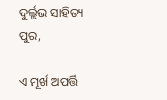ଦୁର୍ଲ୍ଲଭ ସାହିତ୍ୟ ପୁର,

ଏ ମୂର୍ଖ ଅପର୍ତ୍ତି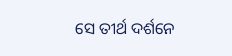ସେ ତୀର୍ଥ ଦର୍ଶନେ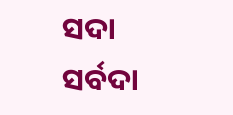ସଦା ସର୍ବଦା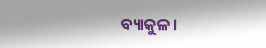ବ୍ୟାକୁଳ।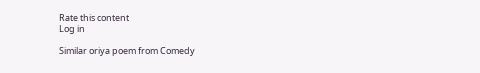Rate this content
Log in

Similar oriya poem from Comedy